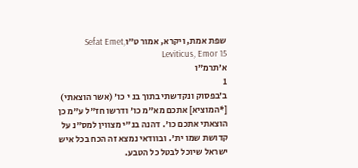שפת אמת, ויקרא, אמור ט״וSefat Emet, Leviticus, Emor 15
א׳תרמ"ו
1
ב׳בפסוק ונקדשתי בתוך בנ י כו' (אשר הוצאתי) [*המוציא] אתכם מא"מ כו' ודרשו חז"ל ע"מ כן הוצאתי אתכם כו'. דהנה בנ"י מצווין למס"נ על קדושת שמו ית'. ובוודאי נמצא זה הכח בכל איש ישראל שיוכל לבטל כל הטבע.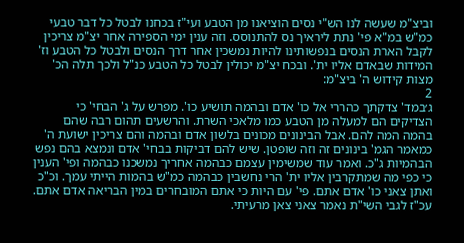וביצ"מ שעשה לנו הש"י נסים הוציאנו מן הטבע ועי"ז בכחנו לבטל כל דבר טבעי כמ"ש במ"א פי' נתת ליראיך נס להתנוסס. וזה ענין ימי הספירה אחר יצ"מ צריכין לקבל הארת הנסים בנפשותינו להיות נמשכין אחר דרך הנסים ולבטל כל הטבע וז' המידות שבאדם אליו ית'. ובכח יצ"מ יכולין לבטל כל הטבע כנ"ל ולכך תלה הכ' מצות קידוש ה' ביצ"מ:
2
ג׳במד' צדקתך כהררי אל כו' אדם ובהמה תושיע כו'. מפרש על ג' הבחי' כי הצדיקים הם למעלה מן הטבע כמו מלאכי השרת. והרשעים תהום רבה שהם בהמה המה להם. אבל הבינונים מכונים בלשון אדם ובהמה והם צריכין ישועת ה' כמאמר הגמ' בינונים זה וזה שופטן. שיש להם דביקות בבחי' אדם ונמצא בהם נפש הבהמיות ג"כ. ואמר עוד שמשימין עצמם כבהמה אחריך נמשכנו כבהמה ופי' הענין כי כפי מה שמתקרבין אליו ית' הרי נחשבין כבהמה כמ"ש בהמות הייתי עמך. וכ"כ ואתן צאני כו' אדם אתם. פי' עם היות כי אתם המובחרים במין הבריאה אדם אתם. עכ"ז לגבי השי"ת נאמר צאני צאן מרעיתי.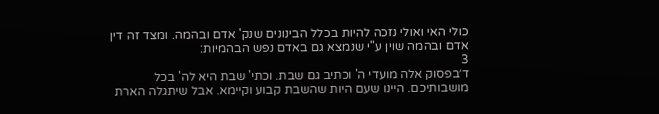כולי האי ואולי נזכה להיות בכלל הבינונים שנק' אדם ובהמה. ומצד זה דין אדם ובהמה שוין ע"י שנמצא גם באדם נפש הבהמיות:
3
ד׳בפסוק אלה מועדי ה' וכתיב גם שבת. וכתי' שבת היא לה' בכל מושבותיכם. היינו שעם היות שהשבת קבוע וקיימא. אבל שיתגלה הארת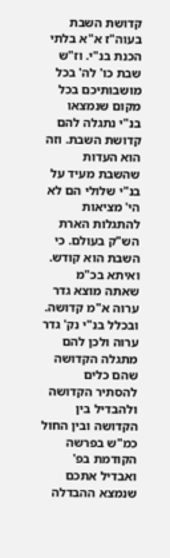קדושת השבת בעוה"ז א"א בלתי הכנת בנ"י. וז"ש שבת כו' לה' בכל מושבותיכם בכל מקום שנמצאו בנ"י נתגלה להם קדושת השבת. וזה הוא העדות שהשבת מעיד על בנ"י שלולי הם לא הי' מציאות להתגלות הארת הש"ק בעולם. כי השבת הוא קודש. ואיתא בכ"מ שאתה מוצא גדר ערוה א"מ קדושה. ובכלל בנ"י נק' גדר ערוה ולכן להם מתגלה הקדושה שהם כלים להסתיר הקדושה ולהבדיל בין הקדושה ובין החול כמ"ש בפרשה הקודמת בפ' ואבדיל אתכם שנמצא ההבדלה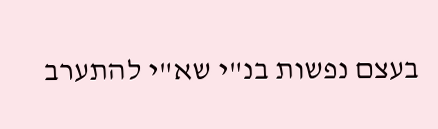בעצם נפשות בנ"י שא"י להתערב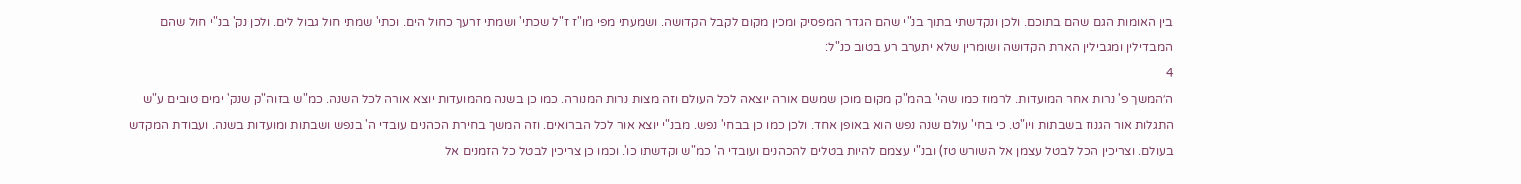בין האומות הגם שהם בתוכם. ולכן ונקדשתי בתוך בנ"י שהם הגדר המפסיק ומכין מקום לקבל הקדושה. ושמעתי מפי מו"ז ז"ל שכתי' ושמתי זרעך כחול הים. וכתי' שמתי חול גבול לים. ולכן נק' בנ"י חול שהם המבדילין ומגבילין הארת הקדושה ושומרין שלא יתערב רע בטוב כנ"ל:
4
ה׳המשך פ' נרות אחר המועדות. לרמוז כמו שהי' בהמ"ק מקום מוכן שמשם אורה יוצאה לכל העולם וזה מצות נרות המנורה. כמו כן בשנה מהמועדות יוצא אורה לכל השנה. כמ"ש בזוה"ק שנק' ימים טובים ע"ש התגלות אור הגנוז בשבתות ויו"ט. כי בחי' עולם שנה נפש הוא באופן אחד. ולכן כמו כן בבחי' נפש. מבנ"י יוצא אור לכל הברואים. וזה המשך בחירת הכהנים עובדי ה' בנפש ושבתות ומועדות בשנה. ועבודת המקדש בעולם. וצריכין הכל לבטל עצמן אל השורש טז) ובנ"י עצמם להיות בטלים להכהנים ועובדי ה' כמ"ש וקדשתו כו'. וכמו כן צריכין לבטל כל הזמנים אל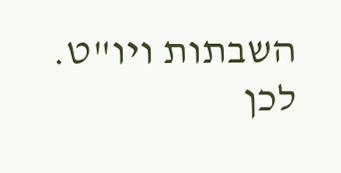השבתות ויו"ט. לכן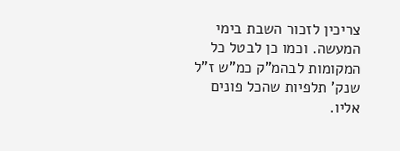צריכין לזכור השבת בימי המעשה. וכמו כן לבטל כל המקומות לבהמ"ק כמ"ש ז"ל שנק' תלפיות שהכל פונים אליו.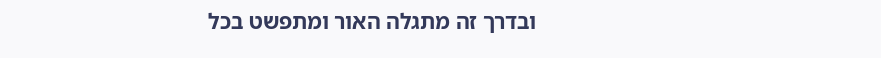ובדרך זה מתגלה האור ומתפשט בכל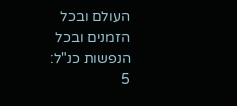העולם ובכל הזמנים ובכל הנפשות כנ"ל:
5